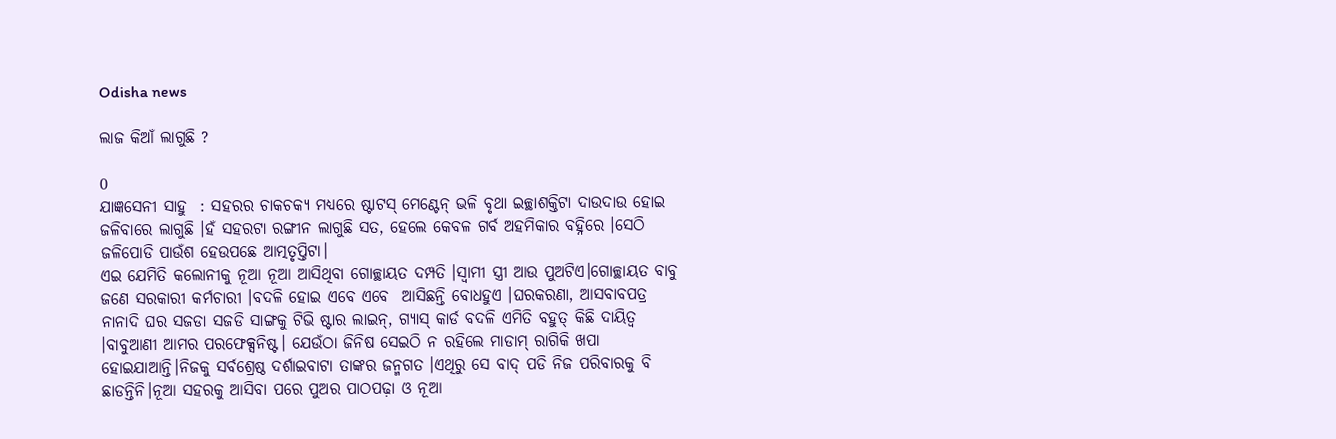Odisha news

ଲାଜ କିଆଁ ଲାଗୁଛି ?

0
ଯାଜ୍ଞସେନୀ ସାହୁ  : ସହରର ଚାକଚକ୍ୟ ମଧ୍ୟରେ ଷ୍ଟାଟସ୍ ମେଣ୍ଟେନ୍ ଭଳି ବୃଥା ଇଚ୍ଛାଶକ୍ତିଟା ଦାଉଦାଉ ହୋଇ ଜଳିବାରେ ଲାଗୁଛି ।ହଁ ସହରଟା ରଙ୍ଗୀନ ଲାଗୁଛି ସତ, ହେଲେ କେବଳ ଗର୍ବ ଅହମିକାର ବହ୍ନିରେ ।ସେଠି ଜଳିପୋଡି ପାଉଁଶ ହେଉପଛେ ଆତ୍ମତୃପ୍ତିଟା।
ଏଇ ଯେମିତି କଲୋନୀକୁ ନୂଆ ନୂଆ ଆସିଥିବା ଗୋଚ୍ଛାୟତ ଦମ୍ପତି ।ସ୍ୱାମୀ ସ୍ତ୍ରୀ ଆଉ ପୁଅଟିଏ।ଗୋଚ୍ଛାୟତ ବାବୁ ଜଣେ ସରକାରୀ କର୍ମଚାରୀ ।ବଦଳି ହୋଇ ଏବେ ଏବେ  ଆସିଛନ୍ତି ବୋଧହୁଏ ।ଘରକରଣା, ଆସବାବପତ୍ର ନାନାଦି ଘର ସଜଡା ସଜଡି ସାଙ୍ଗକୁ ଟିଭି ଷ୍ଟାର ଲାଇନ୍, ଗ୍ୟାସ୍ କାର୍ଡ ବଦଳି ଏମିତି ବହୁତ୍ କିଛି ଦାୟିତ୍ୱ ।ବାବୁଆଣୀ ଆମର ପରଫେକ୍ସନିଷ୍ଟ। ଯେଉଁଠା ଜିନିଷ ସେଇଠି ନ ରହିଲେ ମାଡାମ୍ ରାଗିକି ଖପା ହୋଇଯାଆନ୍ତି।ନିଜକୁ ସର୍ବଶ୍ରେଷ୍ଠ ଦର୍ଶାଇବାଟା ତାଙ୍କର ଜନ୍ମଗତ ।ଏଥିରୁ ସେ ବାଦ୍ ପଡି ନିଜ ପରିବାରକୁ ବି ଛାଡନ୍ତିନି।ନୂଆ ସହରକୁ ଆସିବା ପରେ ପୁଅର ପାଠପଢ଼ା ଓ ନୂଆ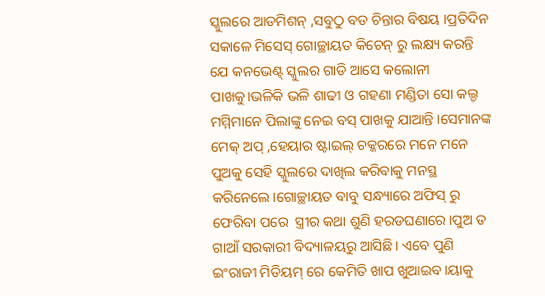ସ୍କୁଲରେ ଆଡମିଶନ୍ ,ସବୁଠୁ ବଡ ଚିନ୍ତାର ବିଷୟ ।ପ୍ରତିଦିନ ସକାଳେ ମିସେସ୍ ଗୋଚ୍ଛାୟତ କିଚେନ୍ ରୁ ଲକ୍ଷ୍ୟ କରନ୍ତି ଯେ କନଭେଣ୍ଟ୍ ସ୍କୁଲର ଗାଡି ଆସେ କଲୋନୀ ପାଖକୁ।ଭଳିକି ଭଳି ଶାଢୀ ଓ ଗହଣା ମଣ୍ଡିତା ସୋ କଲ୍ଡ ମମ୍ମିମାନେ ପିଲାଙ୍କୁ ନେଇ ବସ୍ ପାଖକୁ ଯାଆନ୍ତି ।ସେମାନଙ୍କ ମେକ୍ ଅପ୍ ,ହେୟାର ଷ୍ଟାଇଲ୍ ଚକ୍କରରେ ମନେ ମନେ ପୁଅକୁ ସେହି ସ୍କୁଲରେ ଦାଖିଲ କରିବାକୁ ମନସ୍ଥ କରିନେଲେ।ଗୋଚ୍ଛାୟତ ବାବୁ ସନ୍ଧ୍ୟାରେ ଅଫିସ୍ ରୁ ଫେରିବା ପରେ  ସ୍ତ୍ରୀର କଥା ଶୁଣି ହରଡଘଣାରେ।ପୁଅ ତ ଗାଆଁ ସରକାରୀ ବିଦ୍ୟାଳୟରୁ ଆସିଛି। ଏବେ ପୁଣି ଇଂରାଜୀ ମିଡିୟମ୍ ରେ କେମିତି ଖାପ ଖୁଆଇବ।ୟାକୁ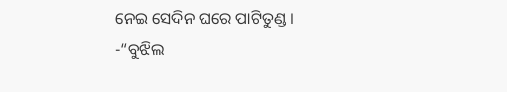ନେଇ ସେଦିନ ଘରେ ପାଟିତୁଣ୍ଡ ।
-“ବୁଝିଲ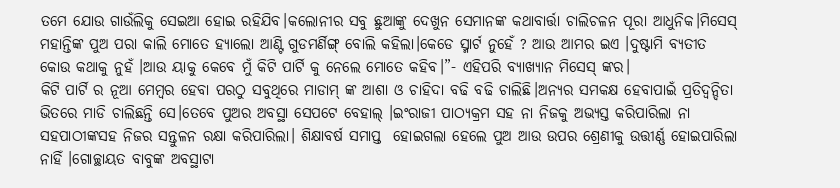ତମେ ଯୋଉ ଗାଉଁଲିକୁ ସେଇଆ ହୋଇ ରହିଯିବ।କଲୋନୀର ସବୁ ଛୁଆଙ୍କୁ ଦେଖୁନ ସେମାନଙ୍କ କଥାବାର୍ତ୍ତା ଚାଲିଚଳନ ପୂରା ଆଧୁନିକ।ମିସେସ୍ ମହାନ୍ତିଙ୍କ ପୁଅ ପରା କାଲି ମୋତେ ହ୍ୟାଲୋ ଆଣ୍ଟି ଗୁଡମର୍ଣିଙ୍ଗ୍ ବୋଲି କହିଲା।କେଡେ ସ୍ମାର୍ଟ ନୁହେଁ ? ଆଉ ଆମର ଇଏ ।ଦୁଷ୍ଟାମି ବ୍ୟତୀତ କୋଉ କଥାକୁ ନୁହଁ ।ଆଉ ୟାକୁ କେବେ ମୁଁ କିଟି ପାର୍ଟି କୁ ନେଲେ ମୋତେ କହିବ।”- ଏହିପରି ବ୍ୟାଖ୍ୟାନ ମିସେସ୍ ଙ୍କର।
କିଟି ପାର୍ଟି ର ନୂଆ ମେମ୍ବର ହେବା ପରଠୁ ସବୁଥିରେ ମାଡାମ୍ ଙ୍କ ଆଶା ଓ ଚାହିଦା ବଢି ବଢି ଚାଲିଛି।ଅନ୍ୟର ସମକକ୍ଷ ହେବାପାଇଁ ପ୍ରତିଦ୍ୱନ୍ଦିତା ଭିତରେ ମାଡି ଚାଲିଛନ୍ତି ସେ।ତେବେ ପୁଅର ଅବସ୍ଥା ସେପଟେ ବେହାଲ୍ ।ଇଂରାଜୀ ପାଠ୍ୟକ୍ରମ ସହ ନା ନିଜକୁ ଅଭ୍ୟସ୍ତ କରିପାରିଲା ନା ସହପାଠୀଙ୍କସହ ନିଜର ସନ୍ତୁଳନ ରକ୍ଷା କରିପାରିଲା। ଶିକ୍ଷାବର୍ଷ ସମାପ୍ତ  ହୋଇଗଲା ହେଲେ ପୁଅ ଆଉ ଉପର ଶ୍ରେଣୀକୁ ଉତ୍ତୀର୍ଣ୍ଣ ହୋଇପାରିଲା ନାହିଁ ।ଗୋଚ୍ଛାୟତ ବାବୁଙ୍କ ଅବସ୍ଥାଟା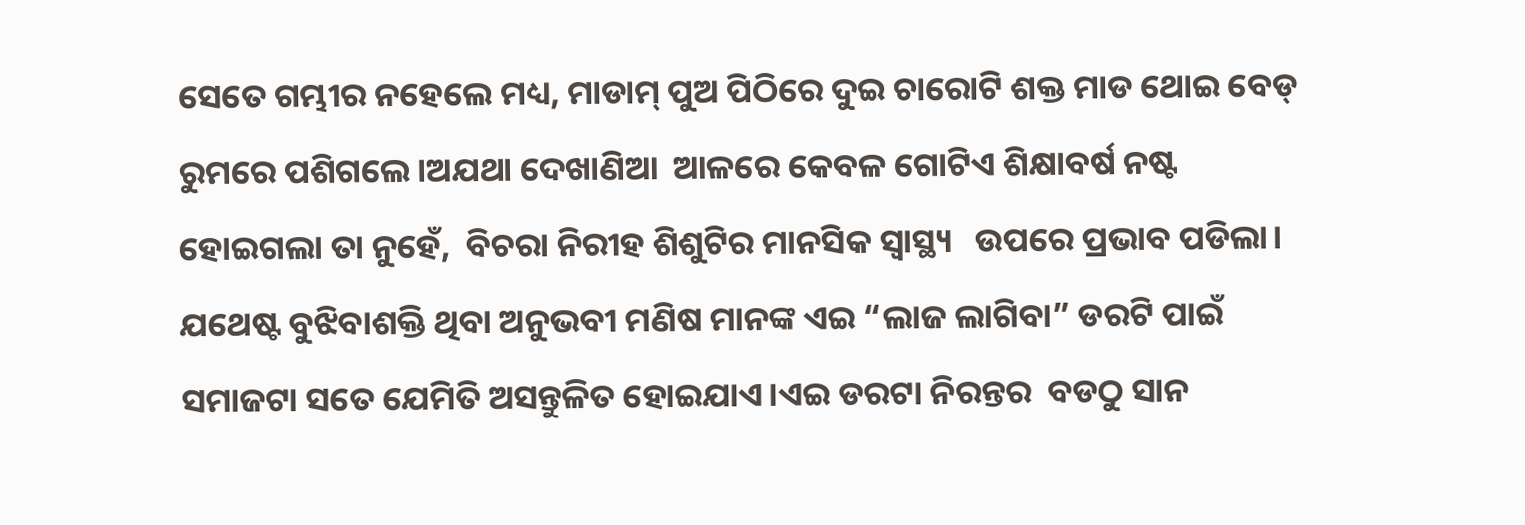ସେତେ ଗମ୍ଭୀର ନହେଲେ ମଧ୍ୟ, ମାଡାମ୍ ପୁଅ ପିଠିରେ ଦୁଇ ଚାରୋଟି ଶକ୍ତ ମାଡ ଥୋଇ ବେଡ୍ ରୁମରେ ପଶିଗଲେ।ଅଯଥା ଦେଖାଣିଆ  ଆଳରେ କେବଳ ଗୋଟିଏ ଶିକ୍ଷାବର୍ଷ ନଷ୍ଟ ହୋଇଗଲା ତା ନୁହେଁ,  ବିଚରା ନିରୀହ ଶିଶୁଟିର ମାନସିକ ସ୍ୱାସ୍ଥ୍ୟ   ଉପରେ ପ୍ରଭାବ ପଡିଲା।
ଯଥେଷ୍ଟ ବୁଝିବାଶକ୍ତି ଥିବା ଅନୁଭବୀ ମଣିଷ ମାନଙ୍କ ଏଇ “ଲାଜ ଲାଗିବା” ଡରଟି ପାଇଁ ସମାଜଟା ସତେ ଯେମିତି ଅସନ୍ତୁଳିତ ହୋଇଯାଏ।ଏଇ ଡରଟା ନିରନ୍ତର  ବଡଠୁ ସାନ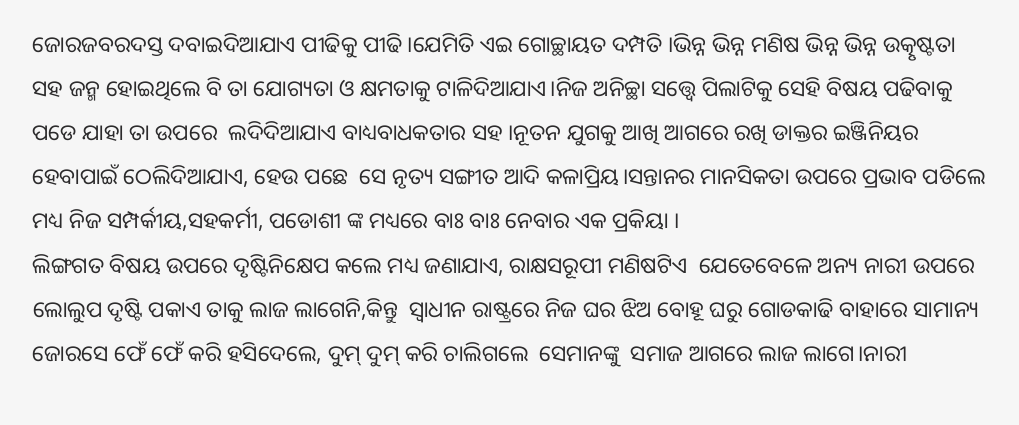ଜୋରଜବରଦସ୍ତ ଦବାଇଦିଆଯାଏ ପୀଢିକୁ ପୀଢି।ଯେମିତି ଏଇ ଗୋଚ୍ଛାୟତ ଦମ୍ପତି ।ଭିନ୍ନ ଭିନ୍ନ ମଣିଷ ଭିନ୍ନ ଭିନ୍ନ ଉତ୍କୃଷ୍ଟତା ସହ ଜନ୍ମ ହୋଇଥିଲେ ବି ତା ଯୋଗ୍ୟତା ଓ କ୍ଷମତାକୁ ଟାଳିଦିଆଯାଏ।ନିଜ ଅନିଚ୍ଛା ସତ୍ତ୍ବେ ପିଲାଟିକୁ ସେହି ବିଷୟ ପଢିବାକୁ ପଡେ ଯାହା ତା ଉପରେ  ଲଦିଦିଆଯାଏ ବାଧ୍ୟବାଧକତାର ସହ ।ନୂତନ ଯୁଗକୁ ଆଖି ଆଗରେ ରଖି ଡାକ୍ତର ଇଞ୍ଜିନିୟର ହେବାପାଇଁ ଠେଲିଦିଆଯାଏ, ହେଉ ପଛେ  ସେ ନୃତ୍ୟ ସଙ୍ଗୀତ ଆଦି କଳାପ୍ରିୟ।ସନ୍ତାନର ମାନସିକତା ଉପରେ ପ୍ରଭାବ ପଡିଲେ ମଧ୍ୟ ନିଜ ସମ୍ପର୍କୀୟ,ସହକର୍ମୀ, ପଡୋଶୀ ଙ୍କ ମଧ୍ୟରେ ବାଃ ବାଃ ନେବାର ଏକ ପ୍ରକିୟା ।
ଲିଙ୍ଗଗତ ବିଷୟ ଉପରେ ଦୃଷ୍ଟିନିକ୍ଷେପ କଲେ ମଧ୍ୟ ଜଣାଯାଏ, ରାକ୍ଷସରୂପୀ ମଣିଷଟିଏ  ଯେତେବେଳେ ଅନ୍ୟ ନାରୀ ଉପରେ ଲୋଲୁପ ଦୃଷ୍ଟି ପକାଏ ତାକୁ ଲାଜ ଲାଗେନି,କିନ୍ତୁ  ସ୍ୱାଧୀନ ରାଷ୍ଟ୍ରରେ ନିଜ ଘର ଝିଅ ବୋହୂ ଘରୁ ଗୋଡକାଢି ବାହାରେ ସାମାନ୍ୟ ଜୋରସେ ଫେଁ ଫେଁ କରି ହସିଦେଲେ, ଦୁମ୍ ଦୁମ୍ କରି ଚାଲିଗଲେ  ସେମାନଙ୍କୁ  ସମାଜ ଆଗରେ ଲାଜ ଲାଗେ।ନାରୀ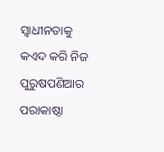ସ୍ୱାଧୀନତାକୁ କଏଦ କରି ନିଜ ପୁରୁଷପଣିଆର ପରାକାଷ୍ଠା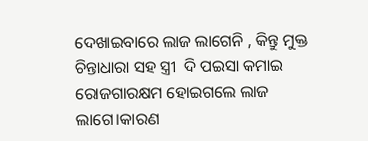ଦେଖାଇବାରେ ଲାଜ ଲାଗେନି , କିନ୍ତୁ ମୁକ୍ତ ଚିନ୍ତାଧାରା ସହ ସ୍ତ୍ରୀ  ଦି ପଇସା କମାଇ ରୋଜଗାରକ୍ଷମ ହୋଇଗଲେ ଲାଜ ଲାଗେ।କାରଣ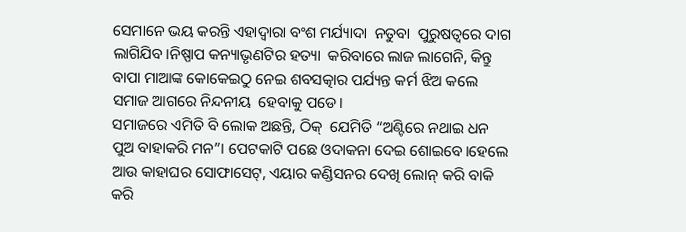ସେମାନେ ଭୟ କରନ୍ତି ଏହାଦ୍ବାରା ବଂଶ ମର୍ଯ୍ୟାଦା  ନତୁବା  ପୁରୁଷତ୍ୱରେ ଦାଗ ଲାଗିଯିବ।ନିଷ୍ପାପ କନ୍ୟାଭୃଣଟିର ହତ୍ୟା  କରିବାରେ ଲାଜ ଲାଗେନି, କିନ୍ତୁ ବାପା ମାଆଙ୍କ କୋକେଇଠୁ ନେଇ ଶବସତ୍କାର ପର୍ଯ୍ୟନ୍ତ କର୍ମ ଝିଅ କଲେ ସମାଜ ଆଗରେ ନିନ୍ଦନୀୟ  ହେବାକୁ ପଡେ।
ସମାଜରେ ଏମିତି ବି ଲୋକ ଅଛନ୍ତି, ଠିକ୍  ଯେମିତି “ଅଣ୍ଟିରେ ନଥାଇ ଧନ ପୁଅ ବାହାକରି ମନ”। ପେଟକାଟି ପଛେ ଓଦାକନା ଦେଇ ଶୋଇବେ।ହେଲେ ଆଉ କାହାଘର ସୋଫାସେଟ୍, ଏୟାର କଣ୍ଡିସନର ଦେଖି ଲୋନ୍ କରି ବାକି କରି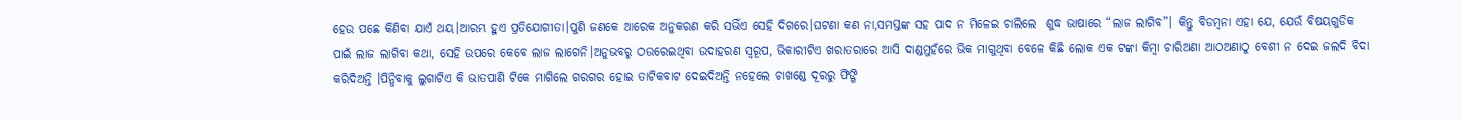ହେଉ ପଛେ କିଣିବା ଯାଏଁ ଥୟ।ଆରମ୍ଭ ହୁଏ ପ୍ରତିଯୋଗୀତା।ପୁଣି ଜଣକେ ଆରେକ ଅନୁକରଣ କରି ସଭିଁଏ ସେହି ଦିଗରେ।ଘଟଣା କଣ ନା,ସମସ୍ତଙ୍କ ସହ ପାଦ ନ ମିଳେଇ ଚାଲିଲେ  ଶୁଦ୍ଧ ଭାଷାରେ “ଲାଜ ଲାଗିବ”। କିନ୍ତୁ ବିଡମ୍ବନା ଏହା ଯେ, ଯେଉଁ ବିଷୟଗୁଡିକ ପାଇଁ ଲାଜ ଲାଗିବା କଥା, ସେହି ଉପରେ କେବେ ଲାଜ ଲାଗେନି।ଅନୁଭବରୁ ଠଉରେଇଥିବା ଉଦାହରଣ ସ୍ୱରୂପ, ଭିକାରୀଟିଏ ଖରାତରାରେ ଆସି ଦାଣ୍ଡମୁହଁରେ ଭିକ ମାଗୁଥିବା ବେଳେ କିଛି ଲୋକ ଏକ ଟଙ୍କା କିମ୍ବା ଚାରିଅଣା ଆଠଅଣାଠୁ ବେଶୀ ନ ଦେଇ ଜଲଦି ବିଦା କରିଦିଅନ୍ତି ।ପିନ୍ଧିବାକୁ ଲୁଗାଟିଏ କି ଭାତପାଣି ଟିକେ ମାଗିଲେ ଗରଗର ହୋଇ ତାଟିକବାଟ ଦେଇଦିଅନ୍ତି ନହେଲେ ଚାଖଣ୍ଡେ ଦୂରରୁ ଫିଙ୍ଗି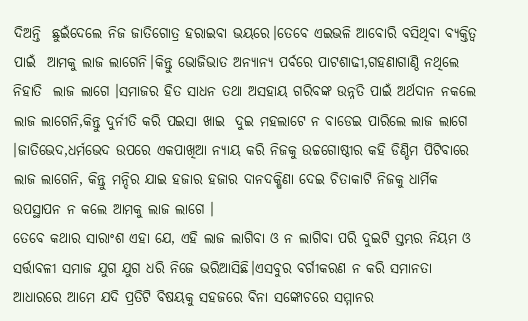ଦିଅନ୍ତି  ଛୁଇଁଦେଲେ ନିଜ ଜାତିଗୋତ୍ର ହରାଇବା ଭୟରେ।ତେବେ ଏଇଭଳି ଆବୋରି ବସିଥିବା ବ୍ୟକ୍ତିତ୍ୱ ପାଇଁ  ଆମକୁ ଲାଜ ଲାଗେନି।କିନ୍ତୁ ଭୋଜିଭାତ ଅନ୍ୟାନ୍ୟ ପର୍ବରେ ପାଟଶାଢୀ,ଗହଣାଗାଣ୍ଠି ନଥିଲେ ନିହାତି  ଲାଜ ଲାଗେ ।ସମାଜର ହିତ ସାଧନ ତଥା ଅସହାୟ ଗରିବଙ୍କ ଉନ୍ନତି ପାଇଁ ଅର୍ଥଦାନ ନକଲେ ଲାଜ ଲାଗେନି,କିନ୍ତୁ ଦୁର୍ନୀତି କରି ପଇସା ଖାଇ  ଦୁଇ ମହଲାଟେ ନ ବାଡେଇ ପାରିଲେ ଲାଜ ଲାଗେ ।ଜାତିଭେଦ,ଧର୍ମଭେଦ ଉପରେ ଏକପାଖିଆ ନ୍ୟାୟ କରି ନିଜକୁ ଉଚ୍ଚଗୋଷ୍ଠୀର କହି ଡିଣ୍ଡିମ ପିଟିବାରେ ଲାଜ ଲାଗେନି, କିନ୍ତୁ ମନ୍ଦିର ଯାଇ ହଜାର ହଜାର ଦାନଦକ୍ଷିଣା ଦେଇ ଚିତାକାଟି ନିଜକୁ ଧାର୍ମିକ ଉପସ୍ଥାପନ ନ କଲେ ଆମକୁ ଲାଜ ଲାଗେ ।
ତେବେ କଥାର ସାରାଂଶ ଏହା ଯେ, ଏହି ଲାଜ ଲାଗିବା ଓ ନ ଲାଗିବା ପରି ଦୁଇଟି ସ୍ତମ୍ଭର ନିୟମ ଓ ସର୍ତ୍ତାବଳୀ ସମାଜ ଯୁଗ ଯୁଗ ଧରି ନିଜେ ଭରିଆସିଛି।ଏସବୁର ବର୍ଗୀକରଣ ନ କରି ସମାନତା ଆଧାରରେ ଆମେ ଯଦି ପ୍ରତିଟି ବିଷୟକୁ ସହଜରେ ବିନା ସଙ୍କୋଚରେ ସମ୍ମାନର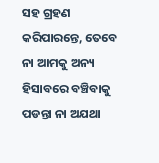ସହ ଗ୍ରହଣ କରିପାରନ୍ତେ, ତେବେ  ନା ଆମକୁ ଅନ୍ୟ ହିସାବରେ ବଞ୍ଚିବାକୁ ପଡନ୍ତା ନା ଅଯଥା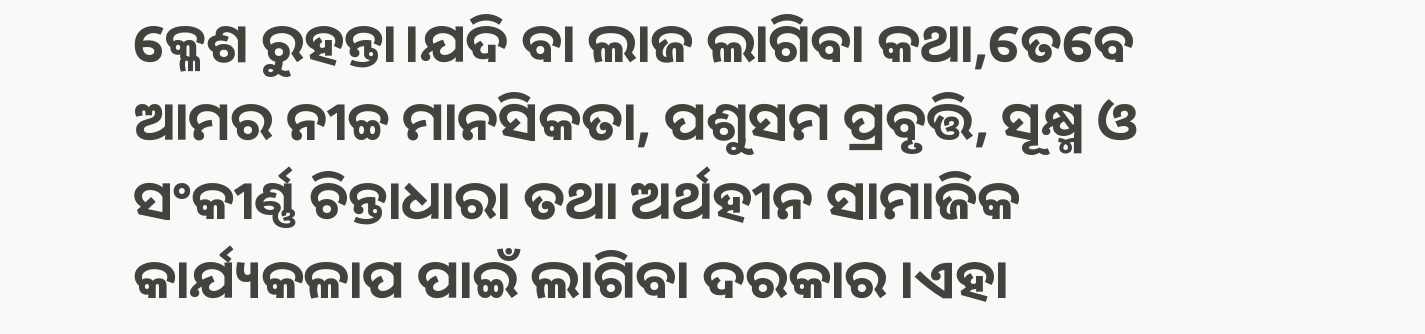କ୍ଳେଶ ରୁହନ୍ତା।ଯଦି ବା ଲାଜ ଲାଗିବା କଥା,ତେବେ ଆମର ନୀଚ୍ଚ ମାନସିକତା, ପଶୁସମ ପ୍ରବୃତ୍ତି, ସୂକ୍ଷ୍ମ ଓ ସଂକୀର୍ଣ୍ଣ ଚିନ୍ତାଧାରା ତଥା ଅର୍ଥହୀନ ସାମାଜିକ କାର୍ଯ୍ୟକଳାପ ପାଇଁ ଲାଗିବା ଦରକାର ।ଏହା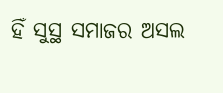ହିଁ ସୁସ୍ଥ ସମାଜର ଅସଲ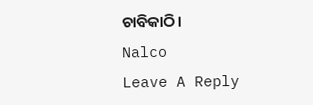ଚାବିକାଠି।
Nalco
Leave A Reply